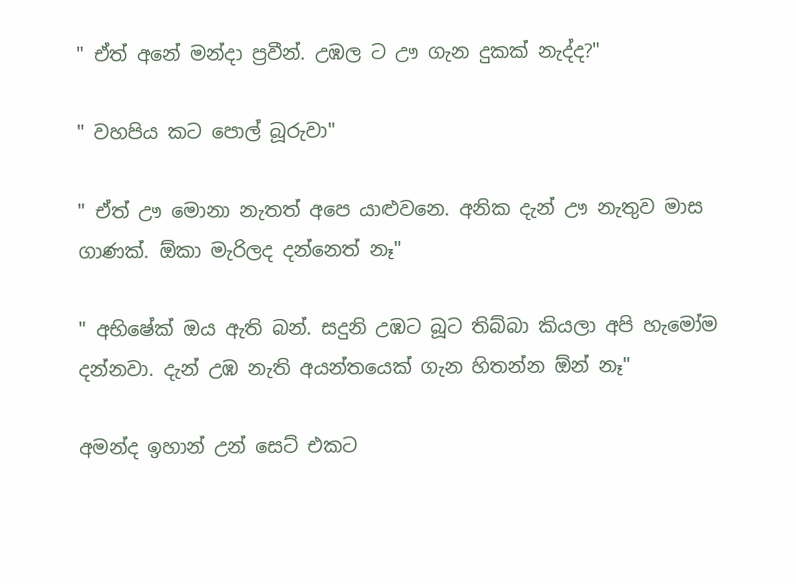" ඒත් අනේ මන්දා ප්‍රවීන්. උඹල ට ඌ ගැන දුකක් නැද්ද?"

" වහපිය කට පොල් බූරුවා"

" ඒත් ඌ මොනා නැතත් අපෙ යාළුවනෙ. අනික දැන් ඌ නැතුව මාස ගාණක්. ඕකා මැරිලද දන්නෙත් නෑ"

" අභිෂේක් ඔය ඇති බන්. සදුනි උඹට බූට තිබ්බා කියලා අපි හැමෝම දන්නවා. දැන් උඹ නැති අයන්තයෙක් ගැන හිතන්න ඕන් නෑ"

අමන්ද ඉහාන් උන් සෙට් එකට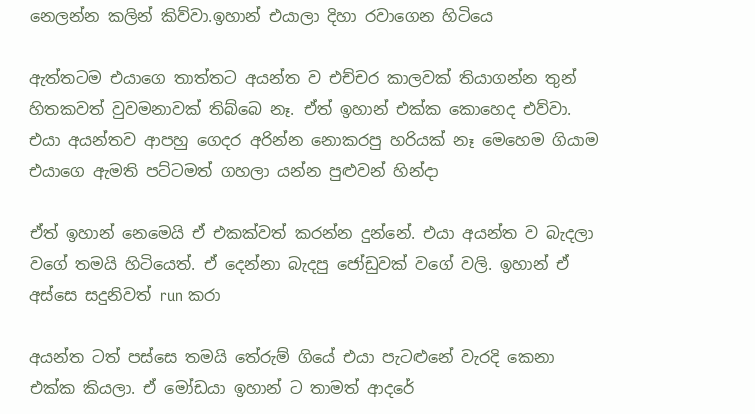නෙලන්න කලින් කිව්වා.ඉහාන් එයාලා දිහා රවාගෙන හිටියෙ

ඇත්තටම එයාගෙ තාත්තට අයන්ත ව එච්චර කාලවක් තියාගන්න තුන් හිතකවත් වුවමනාවක් තිබ්බෙ නෑ. ඒත් ඉහාන් එක්ක කොහෙද එව්වා. එයා අයන්තව ආපහු ගෙදර අරින්න නොකරපු හරියක් නෑ මෙහෙම ගියාම එයාගෙ ඇමති පට්ටමත් ගහලා යන්න පුළුවන් හින්දා

ඒත් ඉහාන් නෙමෙයි ඒ එකක්වත් කරන්න දුන්නේ. එයා අයන්ත ව බැදලා වගේ තමයි හිටියෙත්. ඒ දෙන්නා බැදපු ජෝඩුවක් වගේ වලි. ඉහාන් ඒ අස්සෙ සදුනිවත් run කරා

අයන්ත ටත් පස්සෙ තමයි තේරුම් ගියේ එයා පැටළුනේ වැරදි කෙනා එක්ක කියලා. ඒ මෝඩයා ඉහාන් ට තාමත් ආදරේ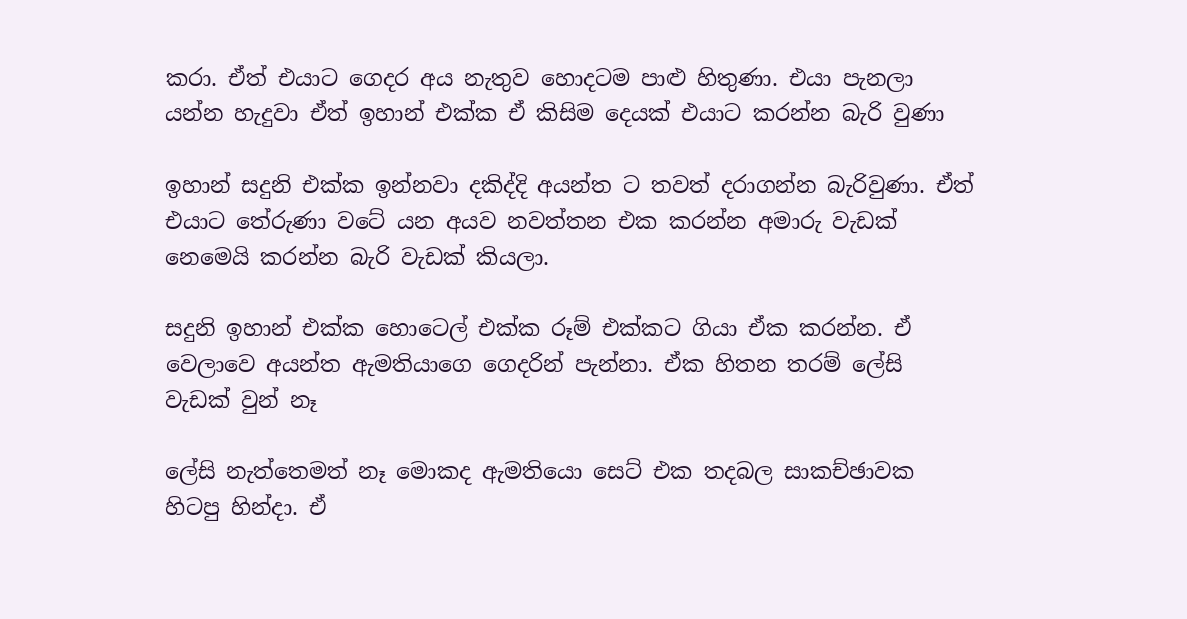කරා. ඒත් එයාට ගෙදර අය නැතුව හොදටම පාළු හිතුණා. එයා පැනලා යන්න හැදුවා ඒත් ඉහාන් එක්ක ඒ කිසිම දෙයක් එයාට කරන්න බැරි වුණා

ඉහාන් සදුනි එක්ක ඉන්නවා දකිද්දි අයන්ත ට තවත් දරාගන්න බැරිවුණා. ඒත් එයාට තේරුණා වටේ යන අයව නවත්තන එක කරන්න අමාරු වැඩක් නෙමෙයි කරන්න බැරි වැඩක් කියලා.

සදුනි ඉහාන් එක්ක හොටෙල් එක්ක රූම් එක්කට ගියා ඒක කරන්න. ඒ වෙලාවෙ අයන්ත ඇමතියාගෙ ගෙදරින් පැන්නා. ඒක හිතන තරම් ලේසි වැඩක් වුන් නෑ

ලේසි නැත්තෙමත් නෑ මොකද ඇමතියො සෙට් එක තදබල සාකච්ඡාවක හිටපු හින්දා. ඒ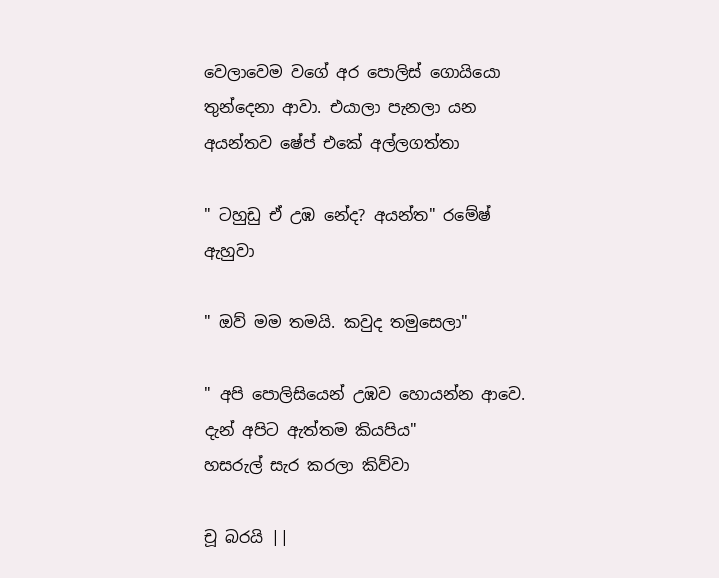වෙලාවෙම වගේ අර පොලිස් ගොයියො තුන්දෙනා ආවා. එයාලා පැනලා යන අයන්තව ෂේප් එකේ අල්ලගත්තා

" ටහුඩු ඒ උඹ නේද? අයන්ත" රමේෂ් ඇහුවා

" ඔව් මම තමයි. කවුද තමුසෙලා"

" අපි පොලිසියෙන් උඹව හොයන්න ආවෙ. දැන් අපිට ඇත්තම කියපිය"
හසරුල් සැර කරලා කිව්වා

චූ බරයි ||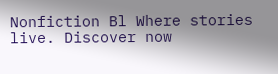Nonfiction Bl Where stories live. Discover now